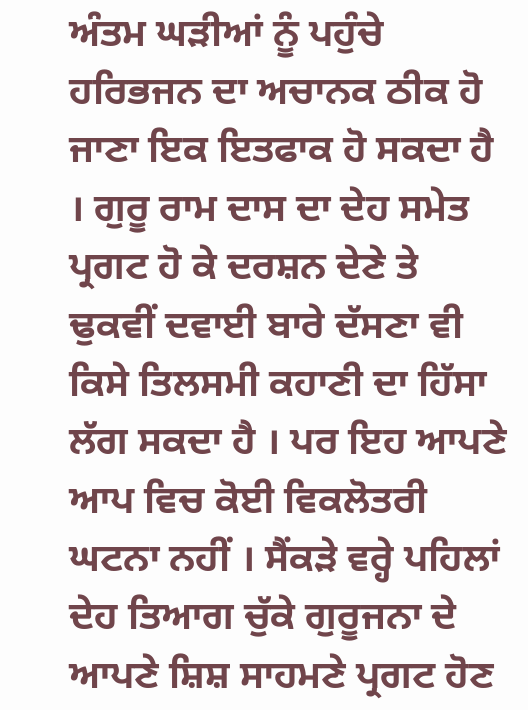ਅੰਤਮ ਘੜੀਆਂ ਨੂੰ ਪਹੁੰਚੇ ਹਰਿਭਜਨ ਦਾ ਅਚਾਨਕ ਠੀਕ ਹੋ ਜਾਣਾ ਇਕ ਇਤਫਾਕ ਹੋ ਸਕਦਾ ਹੈ । ਗੁਰੂ ਰਾਮ ਦਾਸ ਦਾ ਦੇਹ ਸਮੇਤ ਪ੍ਰਗਟ ਹੋ ਕੇ ਦਰਸ਼ਨ ਦੇਣੇ ਤੇ ਢੁਕਵੀਂ ਦਵਾਈ ਬਾਰੇ ਦੱਸਣਾ ਵੀ ਕਿਸੇ ਤਿਲਸਮੀ ਕਹਾਣੀ ਦਾ ਹਿੱਸਾ ਲੱਗ ਸਕਦਾ ਹੈ । ਪਰ ਇਹ ਆਪਣੇ ਆਪ ਵਿਚ ਕੋਈ ਵਿਕਲੋਤਰੀ ਘਟਨਾ ਨਹੀਂ । ਸੈਂਕੜੇ ਵਰ੍ਹੇ ਪਹਿਲਾਂ ਦੇਹ ਤਿਆਗ ਚੁੱਕੇ ਗੁਰੂਜਨਾ ਦੇ ਆਪਣੇ ਸ਼ਿਸ਼ ਸਾਹਮਣੇ ਪ੍ਰਗਟ ਹੋਣ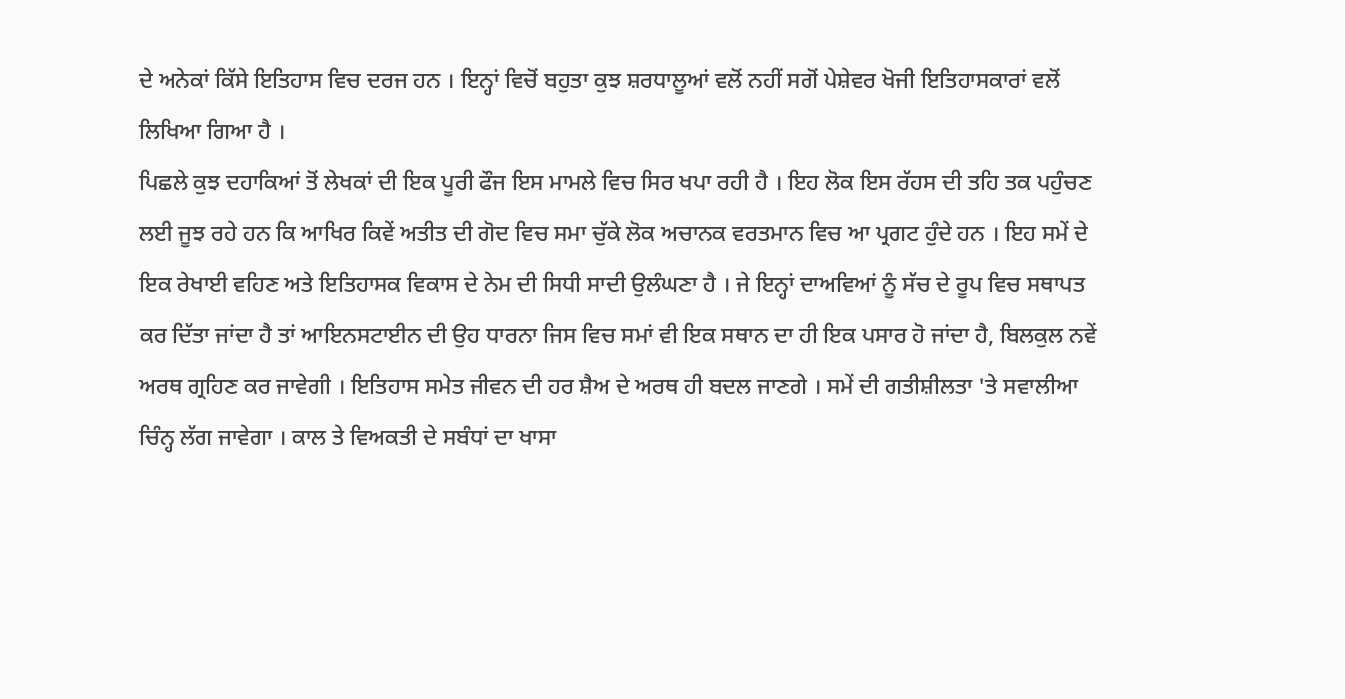ਦੇ ਅਨੇਕਾਂ ਕਿੱਸੇ ਇਤਿਹਾਸ ਵਿਚ ਦਰਜ ਹਨ । ਇਨ੍ਹਾਂ ਵਿਚੋਂ ਬਹੁਤਾ ਕੁਝ ਸ਼ਰਧਾਲੂਆਂ ਵਲੋਂ ਨਹੀਂ ਸਗੋਂ ਪੇਸ਼ੇਵਰ ਖੋਜੀ ਇਤਿਹਾਸਕਾਰਾਂ ਵਲੋਂ ਲਿਖਿਆ ਗਿਆ ਹੈ ।
ਪਿਛਲੇ ਕੁਝ ਦਹਾਕਿਆਂ ਤੋਂ ਲੇਖਕਾਂ ਦੀ ਇਕ ਪੂਰੀ ਫੌਜ ਇਸ ਮਾਮਲੇ ਵਿਚ ਸਿਰ ਖਪਾ ਰਹੀ ਹੈ । ਇਹ ਲੋਕ ਇਸ ਰੱਹਸ ਦੀ ਤਹਿ ਤਕ ਪਹੁੰਚਣ ਲਈ ਜੂਝ ਰਹੇ ਹਨ ਕਿ ਆਖਿਰ ਕਿਵੇਂ ਅਤੀਤ ਦੀ ਗੋਦ ਵਿਚ ਸਮਾ ਚੁੱਕੇ ਲੋਕ ਅਚਾਨਕ ਵਰਤਮਾਨ ਵਿਚ ਆ ਪ੍ਰਗਟ ਹੁੰਦੇ ਹਨ । ਇਹ ਸਮੇਂ ਦੇ ਇਕ ਰੇਖਾਈ ਵਹਿਣ ਅਤੇ ਇਤਿਹਾਸਕ ਵਿਕਾਸ ਦੇ ਨੇਮ ਦੀ ਸਿਧੀ ਸਾਦੀ ਉਲੰਘਣਾ ਹੈ । ਜੇ ਇਨ੍ਹਾਂ ਦਾਅਵਿਆਂ ਨੂੰ ਸੱਚ ਦੇ ਰੂਪ ਵਿਚ ਸਥਾਪਤ ਕਰ ਦਿੱਤਾ ਜਾਂਦਾ ਹੈ ਤਾਂ ਆਇਨਸਟਾਈਨ ਦੀ ਉਹ ਧਾਰਨਾ ਜਿਸ ਵਿਚ ਸਮਾਂ ਵੀ ਇਕ ਸਥਾਨ ਦਾ ਹੀ ਇਕ ਪਸਾਰ ਹੋ ਜਾਂਦਾ ਹੈ, ਬਿਲਕੁਲ ਨਵੇਂ ਅਰਥ ਗ੍ਰਹਿਣ ਕਰ ਜਾਵੇਗੀ । ਇਤਿਹਾਸ ਸਮੇਤ ਜੀਵਨ ਦੀ ਹਰ ਸ਼ੈਅ ਦੇ ਅਰਥ ਹੀ ਬਦਲ ਜਾਣਗੇ । ਸਮੇਂ ਦੀ ਗਤੀਸ਼ੀਲਤਾ 'ਤੇ ਸਵਾਲੀਆ ਚਿੰਨ੍ਹ ਲੱਗ ਜਾਵੇਗਾ । ਕਾਲ ਤੇ ਵਿਅਕਤੀ ਦੇ ਸਬੰਧਾਂ ਦਾ ਖਾਸਾ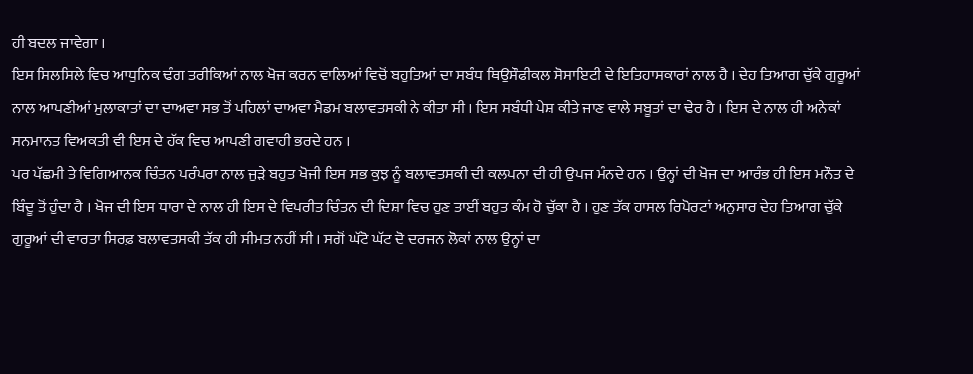ਹੀ ਬਦਲ ਜਾਵੇਗਾ ।
ਇਸ ਸਿਲਸਿਲੇ ਵਿਚ ਆਧੁਨਿਕ ਢੰਗ ਤਰੀਕਿਆਂ ਨਾਲ ਖੋਜ ਕਰਨ ਵਾਲਿਆਂ ਵਿਚੋਂ ਬਹੁਤਿਆਂ ਦਾ ਸਬੰਧ ਥਿਉਸੌਫੀਕਲ ਸੋਸਾਇਟੀ ਦੇ ਇਤਿਹਾਸਕਾਰਾਂ ਨਾਲ ਹੈ । ਦੇਹ ਤਿਆਗ ਚੁੱਕੇ ਗੁਰੂਆਂ ਨਾਲ ਆਪਣੀਆਂ ਮੁਲਾਕਾਤਾਂ ਦਾ ਦਾਅਵਾ ਸਭ ਤੋਂ ਪਹਿਲਾਂ ਦਾਅਵਾ ਮੈਡਮ ਬਲਾਵਤਸਕੀ ਨੇ ਕੀਤਾ ਸੀ । ਇਸ ਸਬੰਧੀ ਪੇਸ਼ ਕੀਤੇ ਜਾਣ ਵਾਲੇ ਸਬੂਤਾਂ ਦਾ ਢੇਰ ਹੈ । ਇਸ ਦੇ ਨਾਲ ਹੀ ਅਨੇਕਾਂ ਸਨਮਾਨਤ ਵਿਅਕਤੀ ਵੀ ਇਸ ਦੇ ਹੱਕ ਵਿਚ ਆਪਣੀ ਗਵਾਹੀ ਭਰਦੇ ਹਨ ।
ਪਰ ਪੱਛਮੀ ਤੇ ਵਿਗਿਆਨਕ ਚਿੰਤਨ ਪਰੰਪਰਾ ਨਾਲ ਜੁੜੇ ਬਹੁਤ ਖੋਜੀ ਇਸ ਸਭ ਕੁਝ ਨੂੰ ਬਲਾਵਤਸਕੀ ਦੀ ਕਲਪਨਾ ਦੀ ਹੀ ਉਪਜ ਮੰਨਦੇ ਹਨ । ਉਨ੍ਹਾਂ ਦੀ ਖੋਜ ਦਾ ਆਰੰਭ ਹੀ ਇਸ ਮਨੌਤ ਦੇ ਬਿੰਦੂ ਤੋਂ ਹੁੰਦਾ ਹੈ । ਖੋਜ ਦੀ ਇਸ ਧਾਰਾ ਦੇ ਨਾਲ ਹੀ ਇਸ ਦੇ ਵਿਪਰੀਤ ਚਿੰਤਨ ਦੀ ਦਿਸ਼ਾ ਵਿਚ ਹੁਣ ਤਾਈਂ ਬਹੁਤ ਕੰਮ ਹੋ ਚੁੱਕਾ ਹੈ । ਹੁਣ ਤੱਕ ਹਾਸਲ ਰਿਪੋਰਟਾਂ ਅਨੁਸਾਰ ਦੇਹ ਤਿਆਗ ਚੁੱਕੇ ਗੁਰੂਆਂ ਦੀ ਵਾਰਤਾ ਸਿਰਫ਼ ਬਲਾਵਤਸਕੀ ਤੱਕ ਹੀ ਸੀਮਤ ਨਹੀਂ ਸੀ । ਸਗੋਂ ਘੱਟੋ ਘੱਟ ਦੋ ਦਰਜਨ ਲੋਕਾਂ ਨਾਲ ਉਨ੍ਹਾਂ ਦਾ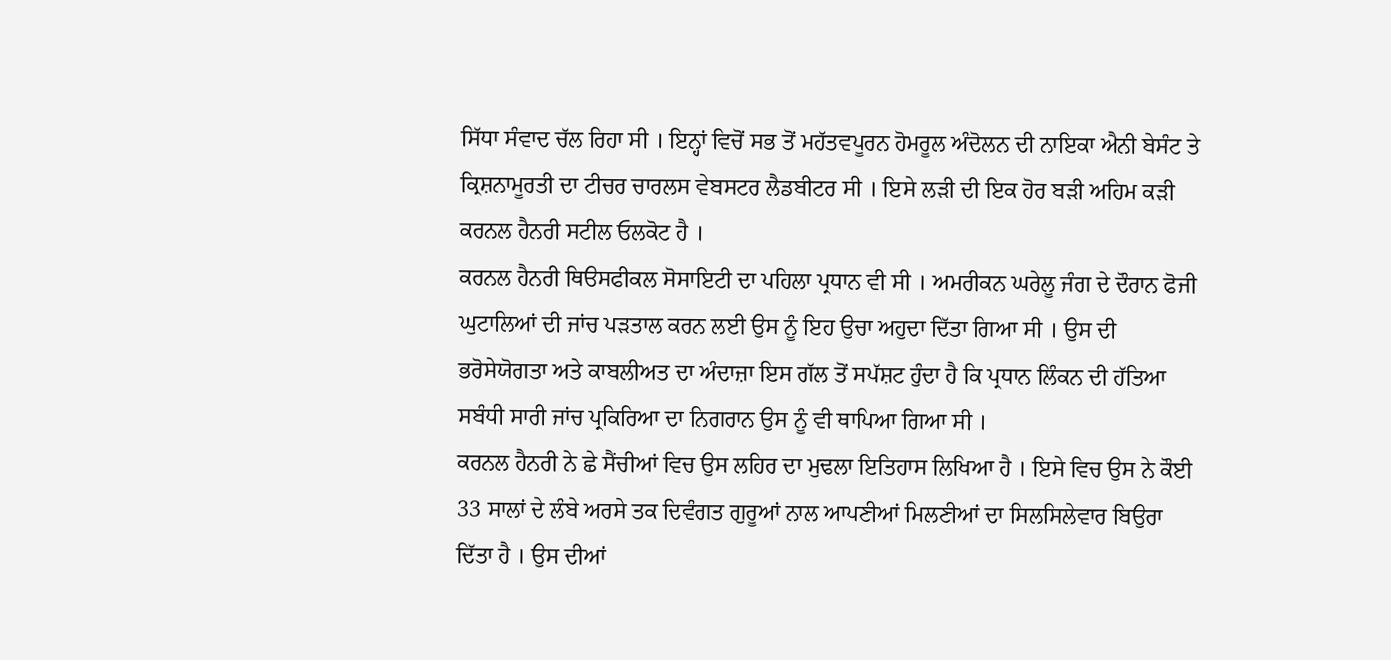ਸਿੱਧਾ ਸੰਵਾਦ ਚੱਲ ਰਿਹਾ ਸੀ । ਇਨ੍ਹਾਂ ਵਿਚੋਂ ਸਭ ਤੋਂ ਮਹੱਤਵਪੂਰਨ ਹੋਮਰੂਲ ਅੰਦੋਲਨ ਦੀ ਨਾਇਕਾ ਐਨੀ ਬੇਸੰਟ ਤੇ ਕ੍ਰਿਸ਼ਨਾਮੂਰਤੀ ਦਾ ਟੀਚਰ ਚਾਰਲਸ ਵੇਬਸਟਰ ਲੈਡਬੀਟਰ ਸੀ । ਇਸੇ ਲੜੀ ਦੀ ਇਕ ਹੋਰ ਬੜੀ ਅਹਿਮ ਕੜੀ ਕਰਨਲ ਹੈਨਰੀ ਸਟੀਲ ਓਲਕੋਟ ਹੈ ।
ਕਰਨਲ ਹੈਨਰੀ ਥਿੳਸਫੀਕਲ ਸੋਸਾਇਟੀ ਦਾ ਪਹਿਲਾ ਪ੍ਰਧਾਨ ਵੀ ਸੀ । ਅਮਰੀਕਨ ਘਰੇਲੂ ਜੰਗ ਦੇ ਦੌਰਾਨ ਫੋਜੀ ਘੁਟਾਲਿਆਂ ਦੀ ਜਾਂਚ ਪੜਤਾਲ ਕਰਨ ਲਈ ਉਸ ਨੂੰ ਇਹ ਉਚਾ ਅਹੁਦਾ ਦਿੱਤਾ ਗਿਆ ਸੀ । ਉਸ ਦੀ ਭਰੋਸੇਯੋਗਤਾ ਅਤੇ ਕਾਬਲੀਅਤ ਦਾ ਅੰਦਾਜ਼ਾ ਇਸ ਗੱਲ ਤੋਂ ਸਪੱਸ਼ਟ ਹੁੰਦਾ ਹੈ ਕਿ ਪ੍ਰਧਾਨ ਲਿੰਕਨ ਦੀ ਹੱਤਿਆ ਸਬੰਧੀ ਸਾਰੀ ਜਾਂਚ ਪ੍ਰਕਿਰਿਆ ਦਾ ਨਿਗਰਾਨ ਉਸ ਨੂੰ ਵੀ ਥਾਪਿਆ ਗਿਆ ਸੀ ।
ਕਰਨਲ ਹੈਨਰੀ ਨੇ ਛੇ ਸੈਂਚੀਆਂ ਵਿਚ ਉਸ ਲਹਿਰ ਦਾ ਮੁਢਲਾ ਇਤਿਹਾਸ ਲਿਖਿਆ ਹੈ । ਇਸੇ ਵਿਚ ਉਸ ਨੇ ਕੌਈ 33 ਸਾਲਾਂ ਦੇ ਲੰਬੇ ਅਰਸੇ ਤਕ ਦਿਵੰਗਤ ਗੁਰੂਆਂ ਨਾਲ ਆਪਣੀਆਂ ਮਿਲਣੀਆਂ ਦਾ ਸਿਲਸਿਲੇਵਾਰ ਬਿਉਰਾ ਦਿੱਤਾ ਹੈ । ਉਸ ਦੀਆਂ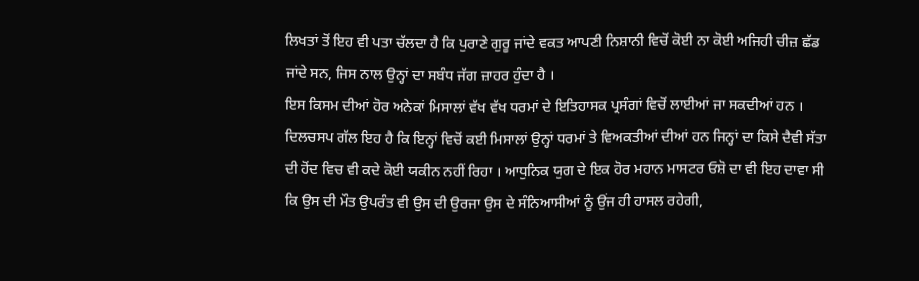ਲਿਖਤਾਂ ਤੋਂ ਇਹ ਵੀ ਪਤਾ ਚੱਲਦਾ ਹੈ ਕਿ ਪੁਰਾਣੇ ਗੁਰੂ ਜਾਂਦੇ ਵਕਤ ਆਪਣੀ ਨਿਸ਼ਾਨੀ ਵਿਚੋਂ ਕੋਈ ਨਾ ਕੋਈ ਅਜਿਹੀ ਚੀਜ਼ ਛੱਡ ਜਾਂਦੇ ਸਨ, ਜਿਸ ਨਾਲ ਉਨ੍ਹਾਂ ਦਾ ਸਬੰਧ ਜੱਗ ਜ਼ਾਹਰ ਹੁੰਦਾ ਹੈ ।
ਇਸ ਕਿਸਮ ਦੀਆਂ ਹੋਰ ਅਨੇਕਾਂ ਮਿਸਾਲਾਂ ਵੱਖ ਵੱਖ ਧਰਮਾਂ ਦੇ ਇਤਿਹਾਸਕ ਪ੍ਰਸੰਗਾਂ ਵਿਚੋਂ ਲਾਈਆਂ ਜਾ ਸਕਦੀਆਂ ਹਨ । ਦਿਲਚਸਪ ਗੱਲ ਇਹ ਹੈ ਕਿ ਇਨ੍ਹਾਂ ਵਿਚੋਂ ਕਈ ਮਿਸਾਲਾਂ ਉਨ੍ਹਾਂ ਧਰਮਾਂ ਤੇ ਵਿਅਕਤੀਆਂ ਦੀਆਂ ਹਨ ਜਿਨ੍ਹਾਂ ਦਾ ਕਿਸੇ ਦੈਵੀ ਸੱਤਾ ਦੀ ਹੋਂਦ ਵਿਚ ਵੀ ਕਦੇ ਕੋਈ ਯਕੀਨ ਨਹੀਂ ਰਿਹਾ । ਆਧੁਨਿਕ ਯੁਗ ਦੇ ਇਕ ਹੋਰ ਮਹਾਨ ਮਾਸਟਰ ਓਸ਼ੋ ਦਾ ਵੀ ਇਹ ਦਾਵਾ ਸੀ ਕਿ ਉਸ ਦੀ ਮੌਤ ਉਪਰੰਤ ਵੀ ਉਸ ਦੀ ਉਰਜਾ ਉਸ ਦੇ ਸੰਨਿਆਸੀਆਂ ਨੂੰ ਉਂਜ ਹੀ ਹਾਸਲ ਰਹੇਗੀ,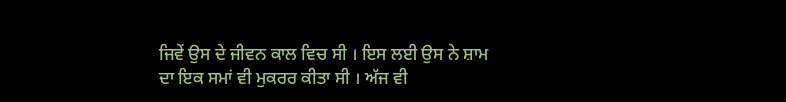ਜਿਵੇਂ ਉਸ ਦੇ ਜੀਵਨ ਕਾਲ ਵਿਚ ਸੀ । ਇਸ ਲਈ ਉਸ ਨੇ ਸ਼ਾਮ ਦਾ ਇਕ ਸਮਾਂ ਵੀ ਮੁਕਰਰ ਕੀਤਾ ਸੀ । ਅੱਜ ਵੀ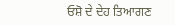ਓਸ਼ੋ ਦੇ ਦੇਹ ਤਿਆਗਣ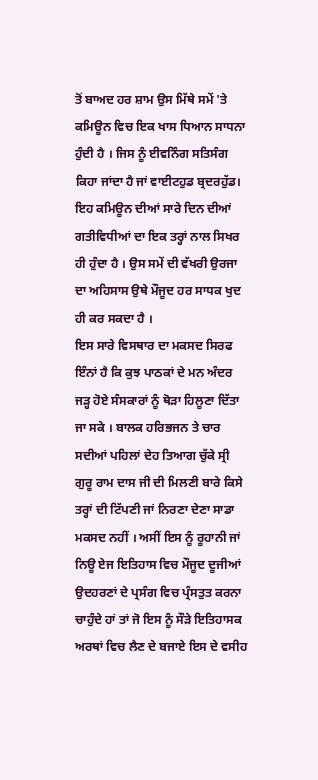ਤੋਂ ਬਾਅਦ ਹਰ ਸ਼ਾਮ ਉਸ ਮਿੱਥੇ ਸਮੇਂ 'ਤੇ ਕਮਿਊਨ ਵਿਚ ਇਕ ਖਾਸ ਧਿਆਨ ਸਾਧਨਾ ਹੁੰਦੀ ਹੈ । ਜਿਸ ਨੂੰ ਈਵਨਿੰਗ ਸਤਿਸੰਗ ਕਿਹਾ ਜਾਂਦਾ ਹੈ ਜਾਂ ਵਾਈਟਹੁਡ ਬ੍ਰਦਰਹੁੱਡ। ਇਹ ਕਮਿਊਨ ਦੀਆਂ ਸਾਰੇ ਦਿਨ ਦੀਆਂ ਗਤੀਵਿਧੀਆਂ ਦਾ ਇਕ ਤਰ੍ਹਾਂ ਨਾਲ ਸਿਖਰ ਹੀ ਹੁੰਦਾ ਹੈ । ਉਸ ਸਮੇਂ ਦੀ ਵੱਖਰੀ ਉਰਜਾ ਦਾ ਅਹਿਸਾਸ ਉਥੇ ਮੌਜੂਦ ਹਰ ਸਾਧਕ ਖੁਦ ਹੀ ਕਰ ਸਕਦਾ ਹੈ ।
ਇਸ ਸਾਰੇ ਵਿਸਥਾਰ ਦਾ ਮਕਸਦ ਸਿਰਫ ਇੰਨਾਂ ਹੈ ਕਿ ਕੁਝ ਪਾਠਕਾਂ ਦੇ ਮਨ ਅੰਦਰ ਜੜ੍ਹ ਹੋਏ ਸੰਸਕਾਰਾਂ ਨੂੰ ਥੋੜਾ ਹਿਲੂਣਾ ਦਿੱਤਾ ਜਾ ਸਕੇ । ਬਾਲਕ ਹਰਿਭਜਨ ਤੇ ਚਾਰ ਸਦੀਆਂ ਪਹਿਲਾਂ ਦੇਹ ਤਿਆਗ ਚੁੱਕੇ ਸ੍ਰੀ ਗੁਰੂ ਰਾਮ ਦਾਸ ਜੀ ਦੀ ਮਿਲਣੀ ਬਾਰੇ ਕਿਸੇ ਤਰ੍ਹਾਂ ਦੀ ਟਿੱਪਣੀ ਜਾਂ ਨਿਰਣਾ ਦੇਣਾ ਸਾਡਾ ਮਕਸਦ ਨਹੀਂ । ਅਸੀਂ ਇਸ ਨੂੰ ਰੂਹਾਨੀ ਜਾਂ ਨਿਊ ਏਜ ਇਤਿਹਾਸ ਵਿਚ ਮੌਜੂਦ ਦੂਜੀਆਂ ਉਦਹਰਣਾਂ ਦੇ ਪ੍ਰਸੰਗ ਵਿਚ ਪ੍ਰੰਸਤੁਤ ਕਰਨਾ ਚਾਹੁੰਦੇ ਹਾਂ ਤਾਂ ਜੋ ਇਸ ਨੂੰ ਸੌੜੇ ਇਤਿਹਾਸਕ ਅਰਥਾਂ ਵਿਚ ਲੈਣ ਦੇ ਬਜਾਏ ਇਸ ਦੇ ਵਸੀਹ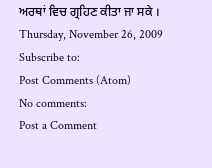ਅਰਥਾਂ ਵਿਚ ਗ੍ਰਹਿਣ ਕੀਤਾ ਜਾ ਸਕੇ ।
Thursday, November 26, 2009
Subscribe to:
Post Comments (Atom)
No comments:
Post a Comment